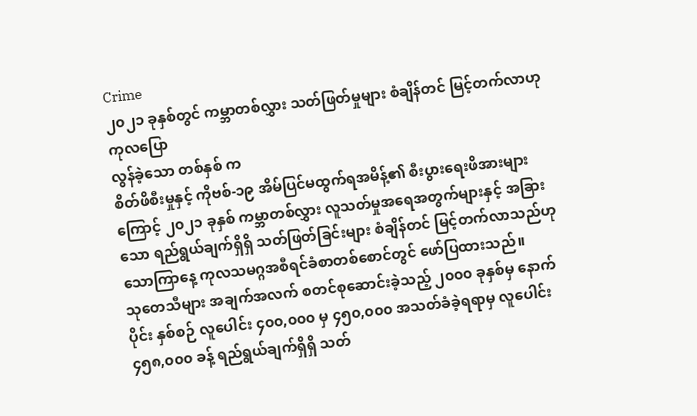Crime
၂၀၂၁ ခုနှစ်တွင် ကမ္ဘာတစ်လွှား သတ်ဖြတ်မှုများ စံချိန်တင် မြင့်တက်လာဟု ကုလပြော
လွန်ခဲ့သော တစ်နှစ် က
စိတ်ဖိစီးမှုနှင့် ကိုဗစ်-၁၉ အိမ်ပြင်မထွက်ရအမိန့်၏ စီးပွားရေးဖိအားများကြောင့် ၂၀၂၁ ခုနှစ် ကမ္ဘာတစ်လွှား လူသတ်မှုအရေအတွက်များနှင့် အခြားသော ရည်ရွယ်ချက်ရှိရှိ သတ်ဖြတ်ခြင်းများ စံချိန်တင် မြင့်တက်လာသည်ဟု သောကြာနေ့ ကုလသမဂ္ဂအစီရင်ခံစာတစ်စောင်တွင် ဖော်ပြထားသည်။
သုတေသီများ အချက်အလက် စတင်စုဆောင်းခဲ့သည့် ၂၀၀၀ ခုနှစ်မှ နောက်ပိုင်း နှစ်စဉ် လူပေါင်း ၄၀၀,၀၀၀ မှ ၄၅၀,၀၀၀ အသတ်ခံခဲ့ရရာမှ လူပေါင်း ၄၅၈,၀၀၀ ခန့် ရည်ရွယ်ချက်ရှိရှိ သတ်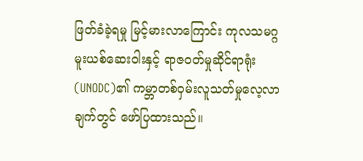ဖြတ်ခံခဲ့ရမှု မြင့်မားလာကြောင်း ကုလသမဂ္ဂ မူးယစ်ဆေးဝါးနှင့် ရာဇ၀တ်မှုဆိုင်ရာရုံး (UNODC)၏ ကမ္ဘာတစ်ဝှမ်းလူသတ်မှုလေ့လာချက်တွင် ဖော်ပြထားသည်။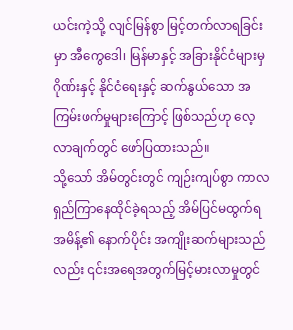ယင်းကဲ့သို့ လျင်မြန်စွာ မြင့်တက်လာရခြင်းမှာ အီကွေဒေါ၊ မြန်မာနှင့် အခြားနိုင်ငံများမှ ဂိုဏ်းနှင့် နိုင်ငံရေးနှင့် ဆက်နွယ်သော အကြမ်းဖက်မှုများကြောင့် ဖြစ်သည်ဟု လေ့လာချက်တွင် ဖော်ပြထားသည်။
သို့သော် အိမ်တွင်းတွင် ကျဉ်းကျပ်စွာ ကာလရှည်ကြာနေထိုင်ခဲ့ရသည့် အိမ်ပြင်မထွက်ရအမိန့်၏ နောက်ပိုင်း အကျိုးဆက်များသည်လည်း ၎င်းအရေအတွက်မြင့်မားလာမှုတွင်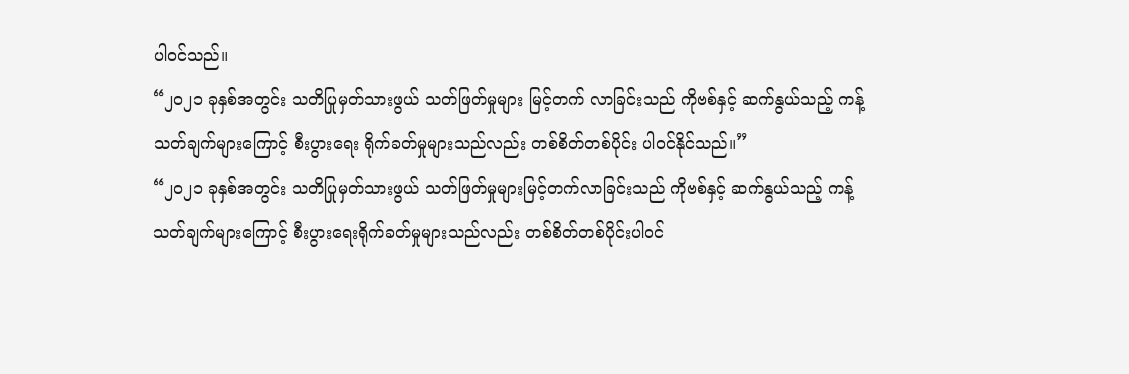ပါဝင်သည်။
“၂၀၂၁ ခုနှစ်အတွင်း သတိပြုမှတ်သားဖွယ် သတ်ဖြတ်မှုများ မြင့်တက် လာခြင်းသည် ကိုဗစ်နှင့် ဆက်နွယ်သည့် ကန့်သတ်ချက်များကြောင့် စီးပွားရေး ရိုက်ခတ်မှုများသည်လည်း တစ်စိတ်တစ်ပိုင်း ပါဝင်နိုင်သည်။”
“၂၀၂၁ ခုနှစ်အတွင်း သတိပြုမှတ်သားဖွယ် သတ်ဖြတ်မှုများမြင့်တက်လာခြင်းသည် ကိုဗစ်နှင့် ဆက်နွယ်သည့် ကန့်သတ်ချက်များကြောင့် စီးပွားရေးရိုက်ခတ်မှုများသည်လည်း တစ်စိတ်တစ်ပိုင်းပါဝင်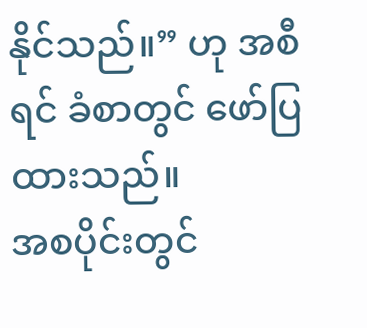နိုင်သည်။” ဟု အစီရင် ခံစာတွင် ဖော်ပြထားသည်။
အစပိုင်းတွင်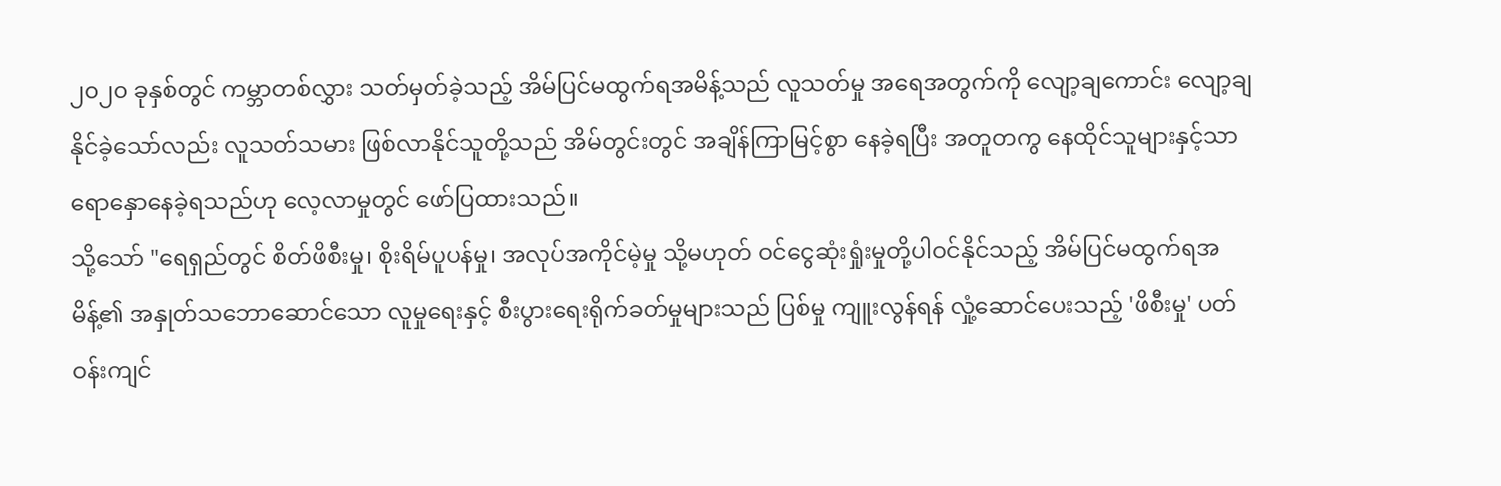၂၀၂၀ ခုနှစ်တွင် ကမ္ဘာတစ်လွှား သတ်မှတ်ခဲ့သည့် အိမ်ပြင်မထွက်ရအမိန့်သည် လူသတ်မှု အရေအတွက်ကို လျော့ချကောင်း လျော့ချနိုင်ခဲ့သော်လည်း လူသတ်သမား ဖြစ်လာနိုင်သူတို့သည် အိမ်တွင်းတွင် အချိန်ကြာမြင့်စွာ နေခဲ့ရပြီး အတူတကွ နေထိုင်သူများနှင့်သာ ရောနှောနေခဲ့ရသည်ဟု လေ့လာမှုတွင် ဖော်ပြထားသည်။
သို့သော် "ရေရှည်တွင် စိတ်ဖိစီးမှု၊ စိုးရိမ်ပူပန်မှု၊ အလုပ်အကိုင်မဲ့မှု သို့မဟုတ် ဝင်ငွေဆုံးရှုံးမှုတို့ပါဝင်နိုင်သည့် အိမ်ပြင်မထွက်ရအမိန့်၏ အနှုတ်သဘောဆောင်သော လူမှုရေးနှင့် စီးပွားရေးရိုက်ခတ်မှုများသည် ပြစ်မှု ကျူးလွန်ရန် လှုံ့ဆောင်ပေးသည့် 'ဖိစီးမှု' ပတ်ဝန်းကျင်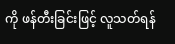ကို ဖန်တီးခြင်းဖြင့် လူသတ်ရန်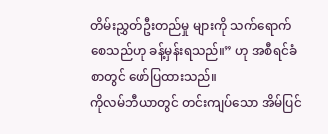တိမ်းညွှတ်ဦးတည်မှု များကို သက်ရောက်စေသည်ဟု ခန့်မှန်းရသည်။” ဟု အစီရင်ခံစာတွင် ဖော်ပြထားသည်။
ကိုလမ်ဘီယာတွင် တင်းကျပ်သော အိမ်ပြင်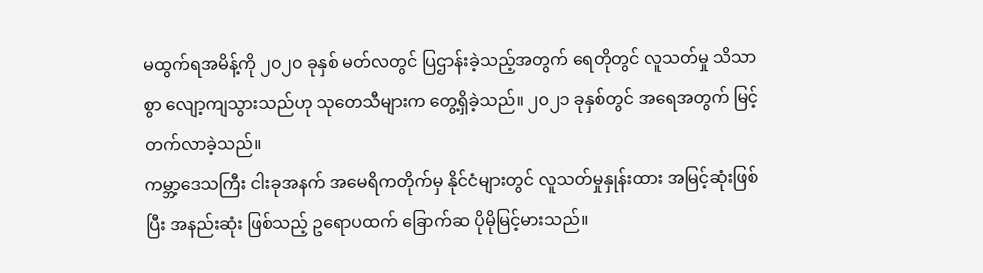မထွက်ရအမိန့်ကို ၂၀၂၀ ခုနှစ် မတ်လတွင် ပြဌာန်းခဲ့သည့်အတွက် ရေတိုတွင် လူသတ်မှု သိသာစွာ လျော့ကျသွားသည်ဟု သုတေသီများက တွေ့ရှိခဲ့သည်။ ၂၀၂၁ ခုနှစ်တွင် အရေအတွက် မြင့်တက်လာခဲ့သည်။
ကမ္ဘာ့ဒေသကြီး ငါးခုအနက် အမေရိကတိုက်မှ နိုင်ငံများတွင် လူသတ်မှုနှုန်းထား အမြင့်ဆုံးဖြစ်ပြီး အနည်းဆုံး ဖြစ်သည့် ဥရောပထက် ခြောက်ဆ ပိုမိုမြင့်မားသည်။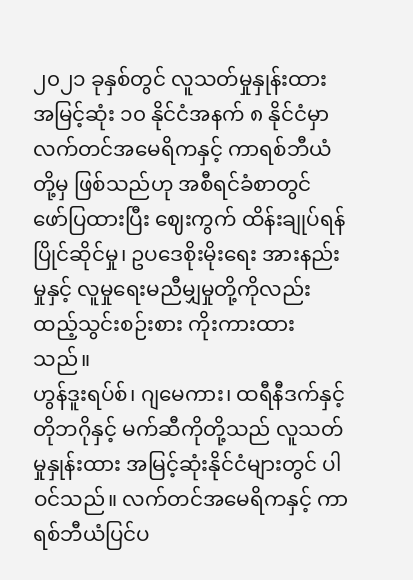၂၀၂၁ ခုနှစ်တွင် လူသတ်မှုနှုန်းထား အမြင့်ဆုံး ၁၀ နိုင်ငံအနက် ၈ နိုင်ငံမှာ လက်တင်အမေရိကနှင့် ကာရစ်ဘီယံတို့မှ ဖြစ်သည်ဟု အစီရင်ခံစာတွင် ဖော်ပြထားပြီး ဈေးကွက် ထိန်းချုပ်ရန် ပြိုင်ဆိုင်မှု၊ ဥပဒေစိုးမိုးရေး အားနည်းမှုနှင့် လူမှုရေးမညီမျှမှုတို့ကိုလည်း ထည့်သွင်းစဉ်းစား ကိုးကားထားသည်။
ဟွန်ဒူးရပ်စ်၊ ဂျမေကား၊ ထရီနီဒက်နှင့် တိုဘဂိုနှင့် မက်ဆီကိုတို့သည် လူသတ်မှုနှုန်းထား အမြင့်ဆုံးနိုင်ငံများတွင် ပါဝင်သည်။ လက်တင်အမေရိကနှင့် ကာရစ်ဘီယံပြင်ပ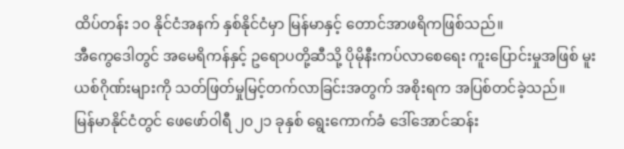ထိပ်တန်း ၁၀ နိုင်ငံအနက် နှစ်နိုင်ငံမှာ မြန်မာနှင့် တောင်အာဖရိကဖြစ်သည်။
အီကွေဒေါတွင် အမေရိကန်နှင့် ဥရောပတို့ဆီသို့ ပိုမိုနီးကပ်လာစေရေး ကူးပြောင်းမှုအဖြစ် မူးယစ်ဂိုဏ်းများကို သတ်ဖြတ်မှုမြင့်တက်လာခြင်းအတွက် အစိုးရက အပြစ်တင်ခဲ့သည်။
မြန်မာနိုင်ငံတွင် ဖေဖော်ဝါရီ ၂၀၂၁ ခုနှစ် ရွေးကောက်ခံ ဒေါ်အောင်ဆန်း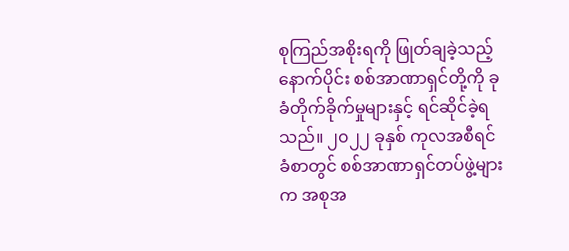စုကြည်အစိုးရကို ဖြုတ်ချခဲ့သည့် နောက်ပိုင်း စစ်အာဏာရှင်တို့ကို ခုခံတိုက်ခိုက်မှုများနှင့် ရင်ဆိုင်ခဲ့ရသည်။ ၂၀၂၂ ခုနှစ် ကုလအစီရင်ခံစာတွင် စစ်အာဏာရှင်တပ်ဖွဲ့များက အစုအ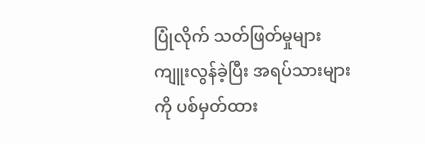ပြုံလိုက် သတ်ဖြတ်မှုများကျူးလွန်ခဲ့ပြီး အရပ်သားများကို ပစ်မှတ်ထား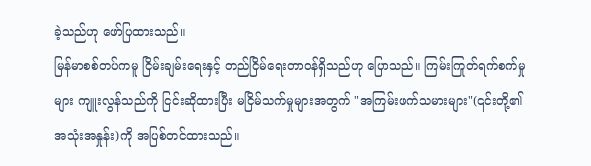ခဲ့သည်ဟု ဖော်ပြထားသည်။
မြန်မာစစ်တပ်ကမူ ငြိမ်းချမ်းရေးနှင့် တည်ငြိမ်ရေးတာဝန်ရှိသည်ဟု ပြောသည်။ ကြမ်းကြုတ်ရက်စက်မှုများ ကျူးလွန်သည်ကို ငြင်းဆိုထားပြီး မငြိမ်သက်မှုများအတွက် "အကြမ်းဖက်သမားများ"(၎င်းတို့၏ အသုံးအနှုန်း)ကို အပြစ်တင်ထားသည်။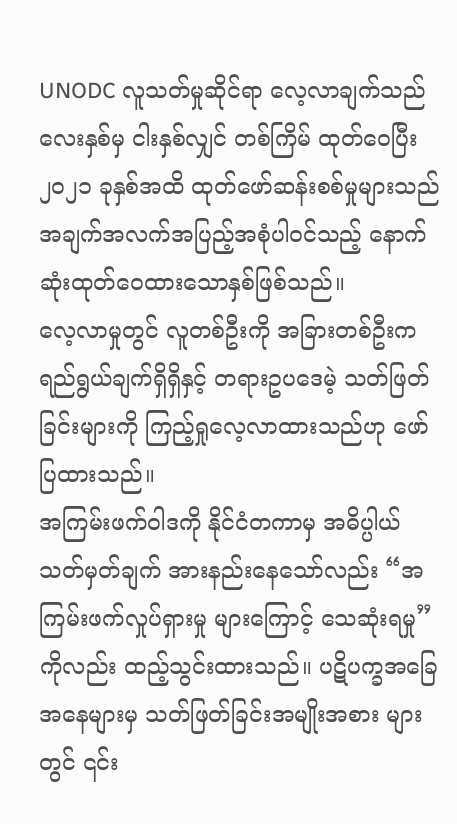UNODC လူသတ်မှုဆိုင်ရာ လေ့လာချက်သည် လေးနှစ်မှ ငါးနှစ်လျှင် တစ်ကြိမ် ထုတ်ဝေပြီး ၂၀၂၁ ခုနှစ်အထိ ထုတ်ဖော်ဆန်းစစ်မှုများသည် အချက်အလက်အပြည့်အစုံပါဝင်သည့် နောက်ဆုံးထုတ်ဝေထားသောနှစ်ဖြစ်သည်။
လေ့လာမှုတွင် လူတစ်ဦးကို အခြားတစ်ဦးက ရည်ရွယ်ချက်ရှိရှိနှင့် တရားဥပဒေမဲ့ သတ်ဖြတ်ခြင်းများကို ကြည့်ရှုလေ့လာထားသည်ဟု ဖော်ပြထားသည်။
အကြမ်းဖက်ဝါဒကို နိုင်ငံတကာမှ အဓိပ္ပါယ်သတ်မှတ်ချက် အားနည်းနေသော်လည်း “အကြမ်းဖက်လှုပ်ရှားမှု များကြောင့် သေဆုံးရမှု” ကိုလည်း ထည့်သွင်းထားသည်။ ပဋိပက္ခအခြေအနေများမှ သတ်ဖြတ်ခြင်းအမျိုးအစား များတွင် ၎င်း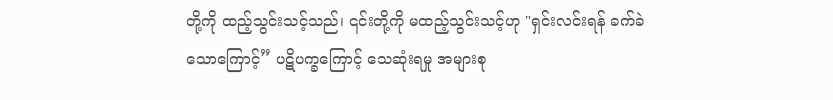တို့ကို ထည့်သွင်းသင့်သည်၊ ၎င်းတို့ကို မထည့်သွင်းသင့်ဟု "ရှင်းလင်းရန် ခက်ခဲသောကြောင့်” ပဋိပက္ခကြောင့် သေဆုံးရမှု အများစု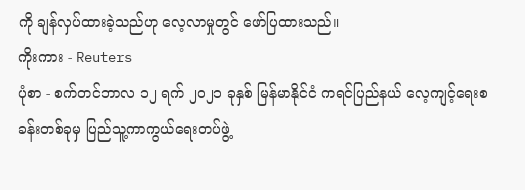ကို ချန်လှပ်ထားခဲ့သည်ဟု လေ့လာမှုတွင် ဖော်ပြထားသည်။
ကိုးကား - Reuters
ပုံစာ - စက်တင်ဘာလ ၁၂ ရက် ၂၀၂၁ ခုနှစ် မြန်မာနိုင်ငံ ကရင်ပြည်နယ် လေ့ကျင့်ရေးစခန်းတစ်ခုမှ ပြည်သူ့ကာကွယ်ရေးတပ်ဖွဲ့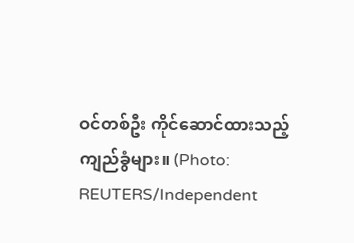ဝင်တစ်ဦး ကိုင်ဆောင်ထားသည့် ကျည်ခွံများ။ (Photo: REUTERS/Independent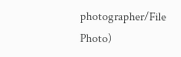photographer/File Photo)